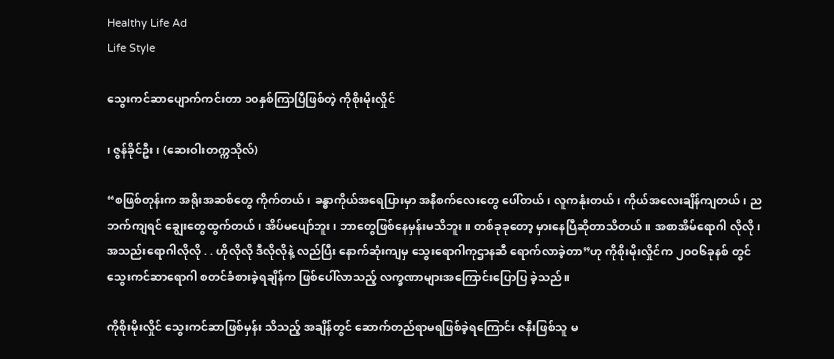Healthy Life Ad
Life Style

သွေးကင်ဆာပျောက်ကင်းတာ ၁၀နှစ်ကြာပြီဖြစ်တဲ့ ကိုစိုးမိုးလှိုင်

၊ ဇွန်ခိုင်ဦး ၊ (ဆေးဝါးတက္ကသိုလ်)

“စဖြစ်တုန်းက အရိုးအဆစ်တွေ ကိုက်တယ်၊ ခန္ဓာကိုယ်အရေပြားမှာ အနီစက်လေးတွေ ပေါ်တယ်၊ လူကနုံးတယ်၊ ကိုယ်အလေးချိန်ကျတယ်၊ ညဘက်ကျရင် ချွေးတွေထွက်တယ်၊ အိပ်မပျော်ဘူး၊ ဘာတွေဖြစ်နေမှန်းမသိဘူး။ တစ်ခုခုတော့ မှားနေပြီဆိုတာသိတယ်။ အစာအိမ်ရောဂါ လိုလို၊ အသည်းရောဂါလိုလို . . ဟိုလိုလို ဒီလိုလိုနဲ့ လည်ပြီး နောက်ဆုံးကျမှ သွေးရောဂါကုဌာနဆီ ရောက်လာခဲ့တာ”ဟု ကိုစိုးမိုးလှိုင်က ၂၀ဝ၆ခုနစ် တွင် သွေးကင်ဆာရောဂါ စတင်ခံစားခဲ့ရချိန်က ဖြစ်ပေါ်လာသည့် လက္ခဏာများအကြောင်းပြောပြ ခဲ့သည်။

ကိုစိုးမိုးလှိုင် သွေးကင်ဆာဖြစ်မှန်း သိသည့် အချိန်တွင် ဆောက်တည်ရာမရဖြစ်ခဲ့ရကြောင်း ဇနီးဖြစ်သူ မ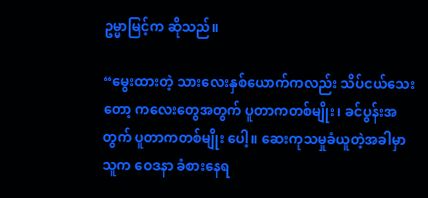ဥမ္မာမြင့်က ဆိုသည်။

“မွေးထားတဲ့ သားလေးနှစ်ယောက်ကလည်း သိပ်ငယ်သေးတော့ ကလေးတွေအတွက် ပူတာကတစ်မျိုး၊ ခင်ပွန်းအတွက် ပူတာကတစ်မျိုး ပေါ့။ ဆေးကုသမှုခံယူတဲ့အခါမှာ သူက ဝေဒနာ ခံစားနေရ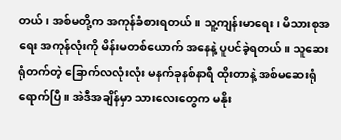တယ်၊ အစ်မတို့က အကုန်ခံစားရတယ်။ သူ့ကျန်းမာရေး၊ မိသားစုအရေး အကုန်လုံးကို မိန်းမတစ်ယောက် အနေနဲ့ ပူပင်ခဲ့ရတယ်။ သူဆေးရုံတက်တဲ့ ခြောက်လလုံးလုံး မနက်ခုနစ်နာရီ ထိုးတာနဲ့ အစ်မဆေးရုံရောက်ပြီ။ အဲဒီအချိန်မှာ သားလေးတွေက မနိုး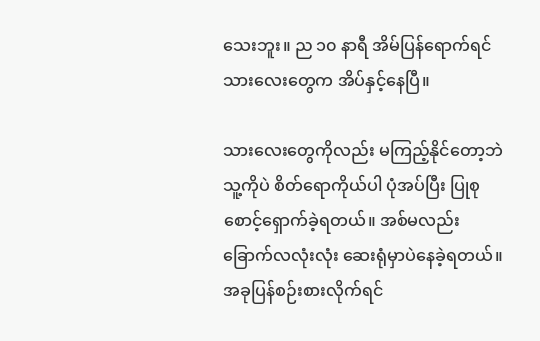သေးဘူး။ ည ၁၀ နာရီ အိမ်ပြန်ရောက်ရင် သားလေးတွေက အိပ်နှင့်နေပြီ။

သားလေးတွေကိုလည်း မကြည့်နိုင်တော့ဘဲ သူ့ကိုပဲ စိတ်ရောကိုယ်ပါ ပုံအပ်ပြီး ပြုစုစောင့်ရှောက်ခဲ့ရတယ်။ အစ်မလည်း ခြောက်လလုံးလုံး ဆေးရုံမှာပဲနေခဲ့ရတယ်။ အခုပြန်စဉ်းစားလိုက်ရင်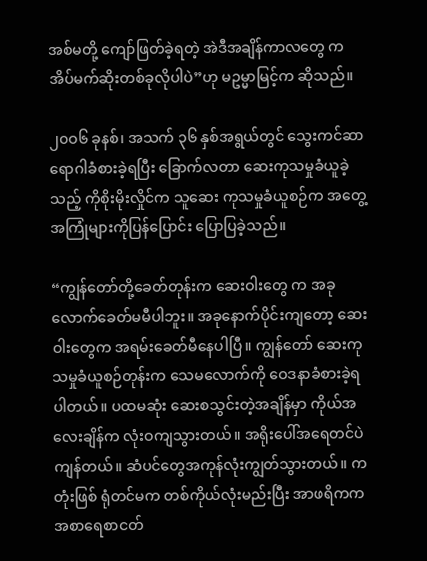အစ်မတို့ ကျော်ဖြတ်ခဲ့ရတဲ့ အဲဒီအချိန်ကာလတွေ က အိပ်မက်ဆိုးတစ်ခုလိုပါပဲ”ဟု မဥမ္မာမြင့်က ဆိုသည်။

၂၀ဝ၆ ခုနစ်၊ အသက် ၃၆ နှစ်အရွယ်တွင် သွေးကင်ဆာရောဂါခံစားခဲ့ရပြီး ခြောက်လတာ ဆေးကုသမှုခံယူခဲ့သည့် ကိုစိုးမိုးလှိုင်က သူဆေး ကုသမှုခံယူစဉ်က အတွေ့အကြုံများကိုပြန်ပြောင်း ပြောပြခဲ့သည်။

“ကျွန်တော်တို့ခေတ်တုန်းက ဆေးဝါးတွေ က အခုလောက်ခေတ်မမီပါဘူး။ အခုနောက်ပိုင်းကျတော့ ဆေးဝါးတွေက အရမ်းခေတ်မီနေပါပြီ။ ကျွန်တော် ဆေးကုသမှုခံယူစဉ်တုန်းက သေမလောက်ကို ဝေဒနာခံစားခဲ့ရပါတယ်။ ပထမဆုံး ဆေးစသွင်းတဲ့အချိန်မှာ ကိုယ်အလေးချိန်က လုံးဝကျသွားတယ်။ အရိုးပေါ်အရေတင်ပဲ ကျန်တယ်။ ဆံပင်တွေအကုန်လုံးကျွတ်သွားတယ်။ ကတုံးဖြစ် ရုံတင်မက တစ်ကိုယ်လုံးမည်းပြီး အာဖရိကက အစာရေစာငတ်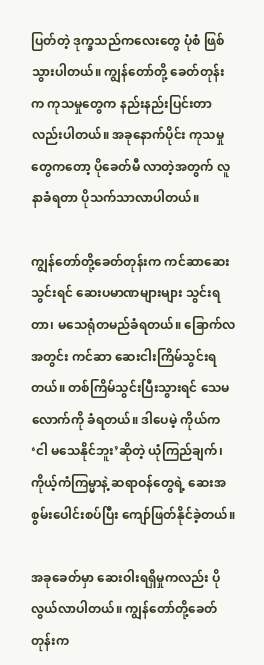ပြတ်တဲ့ ဒုက္ခသည်ကလေးတွေ ပုံစံ ဖြစ်သွားပါတယ်။ ကျွန်တော်တို့ ခေတ်တုန်းက ကုသမှုတွေက နည်းနည်းပြင်းတာလည်းပါတယ်။ အခုနောက်ပိုင်း ကုသမှုတွေကတော့ ပိုခေတ်မီ လာတဲ့အတွက် လူနာခံရတာ ပိုသက်သာလာပါတယ်။

ကျွန်တော်တို့ခေတ်တုန်းက ကင်ဆာဆေးသွင်းရင် ဆေးပမာဏများများ သွင်းရတာ၊ မသေရုံတမည်ခံရတယ်။ ခြောက်လအတွင်း ကင်ဆာ ဆေးငါးကြိမ်သွင်းရတယ်။ တစ်ကြိမ်သွင်းပြီးသွားရင် သေမလောက်ကို ခံရတယ်။ ဒါပေမဲ့ ကိုယ်က ‘ငါ မသေနိုင်ဘူး’ဆိုတဲ့ ယုံကြည်ချက်၊ ကိုယ့်ကံကြမ္မာနဲ့ ဆရာဝန်တွေရဲ့ ဆေးအစွမ်းပေါင်းစပ်ပြီး ကျော်ဖြတ်နိုင်ခဲ့တယ်။

အခုခေတ်မှာ ဆေးဝါးရရှိမှုကလည်း ပိုလွယ်လာပါတယ်။ ကျွန်တော်တို့ခေတ်တုန်းက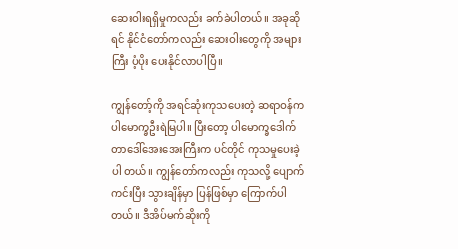ဆေးဝါးရရှိမှုကလည်း ခက်ခဲပါတယ်။ အခုဆိုရင် နိုင်ငံတော်ကလည်း ဆေးဝါးတွေကို အများကြီး ပံ့ပိုး ပေးနိုင်လာပါပြီ။

ကျွန်တော့်ကို အရင်ဆုံးကုသပေးတဲ့ ဆရာဝန်က ပါမောက္ခဦးရဲမြပါ။ ပြီးတော့ ပါမောက္ခဒေါက် တာဒေါ်အေးအေးကြီးက ပင်တိုင် ကုသမှုပေးခဲ့ပါ တယ်။ ကျွန်တော်ကလည်း ကုသလို့ ပျောက်ကင်းပြီး သွားချိန်မှာ ပြန်ဖြစ်မှာ ကြောက်ပါတယ်။ ဒီအိပ်မက်ဆိုးကို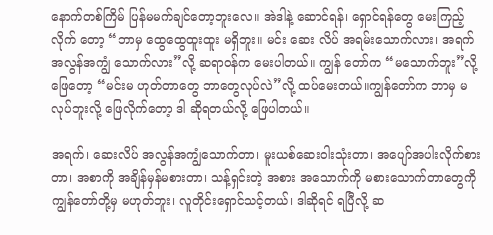နောက်တစ်ကြိမ် ပြန်မမက်ချင်တော့ဘူးလေ။ အဲဒါနဲ့ ဆောင်ရန်၊ ရှောင်ရန်တွေ မေးကြည့်လိုက် တော့ “ဘာမှ ထွေထွေထူးထူး မရှိဘူး။ မင်း ဆေး လိပ် အရမ်းသောက်လား၊ အရက်အလွန်အကျွံ သောက်လား”လို့ ဆရာဝန်က မေးပါတယ်။ ကျွန် တော်က “မသောက်ဘူး”လို့ ဖြေတော့ “မင်းမ ဟုတ်တာတွေ ဘာတွေလုပ်လဲ”လို့ ထပ်မေးတယ်။ကျွန်တော်က ဘာမှ မလုပ်ဘူးလို့ ဖြေလိုက်တော့ ဒါ ဆိုရတယ်လို့ ဖြေပါတယ်။

အရက်၊ ဆေးလိပ် အလွန်အကျွံသောက်တာ၊ မူးယစ်ဆေးဝါးသုံးတာ၊ အပျော်အပါးလိုက်စားတာ၊ အစာကို အချိန်မှန်မစားတာ၊ သန့်ရှင်းတဲ့ အစား အသောက်ကို မစားသောက်တာတွေကို ကျွန်တော်တို့မှ မဟုတ်ဘူး၊ လူတိုင်းရှောင်သင့်တယ်၊ ဒါဆိုရင် ရပြီလို့ ဆ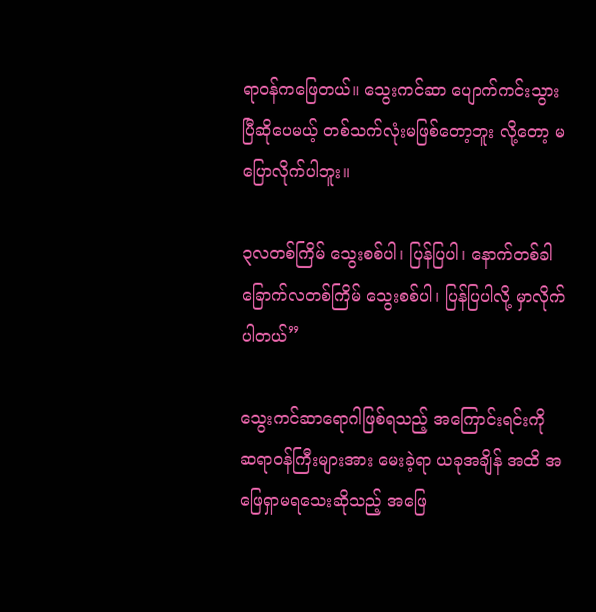ရာဝန်ကဖြေတယ်။ သွေးကင်ဆာ ပျောက်ကင်းသွားပြီဆိုပေမယ့် တစ်သက်လုံးမဖြစ်တော့ဘူး လို့တော့ မပြောလိုက်ပါဘူး။

၃လတစ်ကြိမ် သွေးစစ်ပါ၊ ပြန်ပြပါ၊ နောက်တစ်ခါ ခြောက်လတစ်ကြိမ် သွေးစစ်ပါ၊ ပြန်ပြပါလို့ မှာလိုက်ပါတယ်”

သွေးကင်ဆာရောဂါဖြစ်ရသည့် အကြောင်းရင်းကို ဆရာဝန်ကြီးများအား မေးခဲ့ရာ ယခုအချိန် အထိ အဖြေရှာမရသေးဆိုသည့် အဖြေ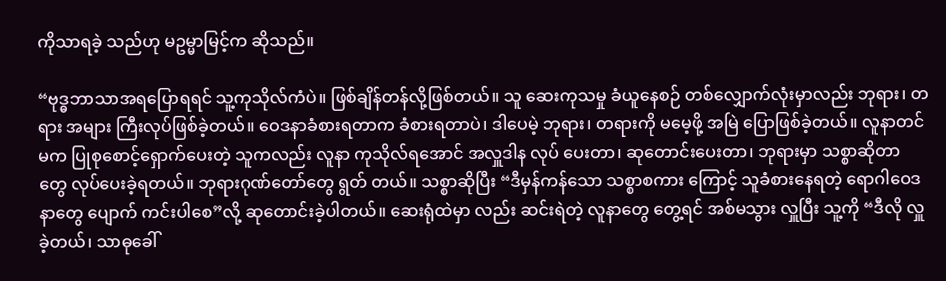ကိုသာရခဲ့ သည်ဟု မဥမ္မာမြင့်က ဆိုသည်။

“ဗုဒ္ဓဘာသာအရပြောရရင် သူ့ကုသိုလ်ကံပဲ။ ဖြစ်ချိန်တန်လို့ဖြစ်တယ်။ သူ ဆေးကုသမှု ခံယူနေစဉ် တစ်လျှောက်လုံးမှာလည်း ဘုရား၊ တရား အများ ကြီးလုပ်ဖြစ်ခဲ့တယ်။ ဝေဒနာခံစားရတာက ခံစားရတာပဲ၊ ဒါပေမဲ့ ဘုရား၊ တရားကို မမေ့ဖို့ အမြဲ ပြောဖြစ်ခဲ့တယ်။ လူနာတင်မက ပြုစုစောင့်ရှောက်ပေးတဲ့ သူကလည်း လူနာ ကုသိုလ်ရအောင် အလှူဒါန လုပ် ပေးတာ၊ ဆုတောင်းပေးတာ၊ ဘုရားမှာ သစ္စာဆိုတာ တွေ လုပ်ပေးခဲ့ရတယ်။ ဘုရားဂုဏ်တော်တွေ ရွတ် တယ်။ သစ္စာဆိုပြီး “ဒီမှန်ကန်သော သစ္စာစကား ကြောင့် သူခံစားနေရတဲ့ ရောဂါဝေဒနာတွေ ပျောက် ကင်းပါစေ”လို့ ဆုတောင်းခဲ့ပါတယ်။ ဆေးရုံထဲမှာ လည်း ဆင်းရဲတဲ့ လူနာတွေ တွေ့ရင် အစ်မသွား လှူပြီး သူ့ကို “ဒီလို လှူခဲ့တယ်၊ သာဓုခေါ်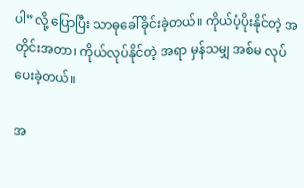ပါ”လို့ ပြောပြီး သာဓုခေါ်ခိုင်းခဲ့တယ်။ ကိုယ်ပံ့ပိုးနိုင်တဲ့ အ တိုင်းအတာ၊ ကိုယ်လုပ်နိုင်တဲ့ အရာ မှန်သမျှ အစ်မ လုပ်ပေးခဲ့တယ်။

အ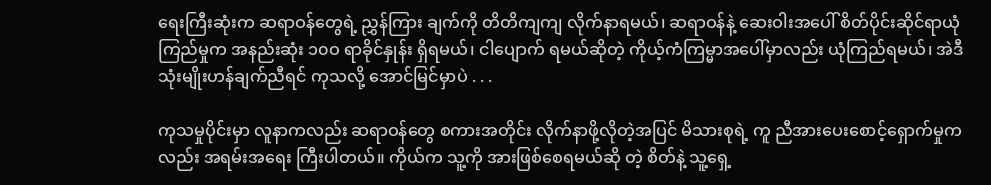ရေးကြီးဆုံးက ဆရာဝန်တွေရဲ့ ညွှန်ကြား ချက်ကို တိတိကျကျ လိုက်နာရမယ်၊ ဆရာဝန်နဲ့ ဆေးဝါးအပေါ် စိတ်ပိုင်းဆိုင်ရာယုံကြည်မှုက အနည်းဆုံး ၁၀ဝ ရာခိုင်နှုန်း ရှိရမယ်၊ ငါပျောက် ရမယ်ဆိုတဲ့ ကိုယ့်ကံကြမ္မာအပေါ်မှာလည်း ယုံကြည်ရမယ်၊ အဲဒီသုံးမျိုးဟန်ချက်ညီရင် ကုသလို့ အောင်မြင်မှာပဲ . . .

ကုသမှုပိုင်းမှာ လူနာကလည်း ဆရာဝန်တွေ စကားအတိုင်း လိုက်နာဖို့လိုတဲ့အပြင် မိသားစုရဲ့ ကူ ညီအားပေးစောင့်ရှောက်မှုကလည်း အရမ်းအရေး ကြီးပါတယ်။ ကိုယ်က သူ့ကို အားဖြစ်စေရမယ်ဆို တဲ့ စိတ်နဲ့ သူ့ရှေ့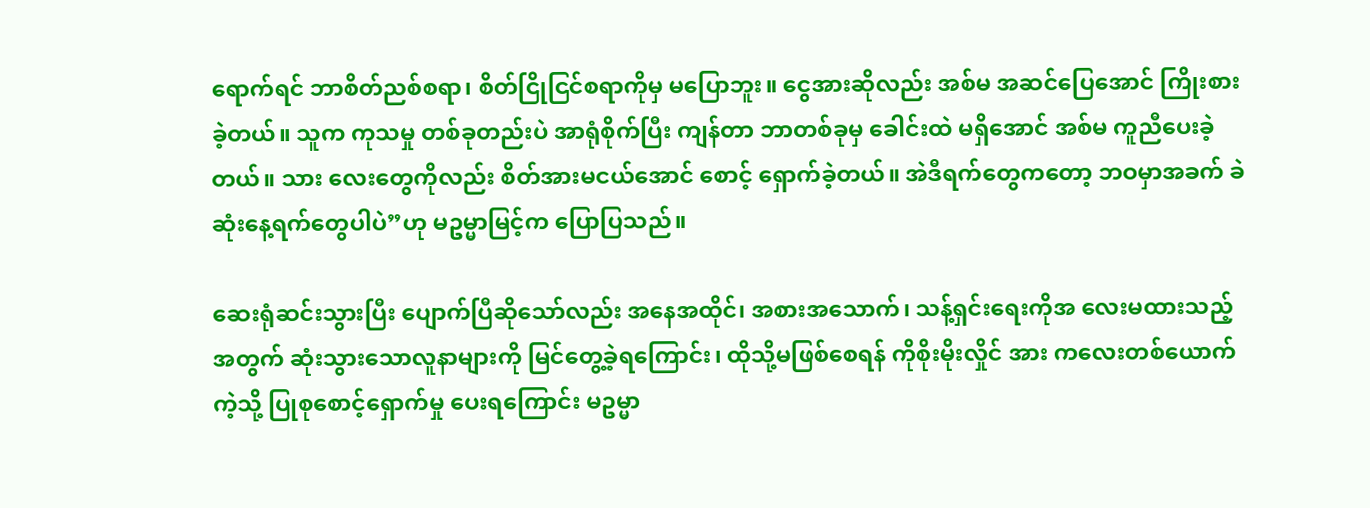ရောက်ရင် ဘာစိတ်ညစ်စရာ၊ စိတ်ငြိုငြင်စရာကိုမှ မပြောဘူး။ ငွေအားဆိုလည်း အစ်မ အဆင်ပြေအောင် ကြိုးစားခဲ့တယ်။ သူက ကုသမှု တစ်ခုတည်းပဲ အာရုံစိုက်ပြီး ကျန်တာ ဘာတစ်ခုမှ ခေါင်းထဲ မရှိအောင် အစ်မ ကူညီပေးခဲ့တယ်။ သား လေးတွေကိုလည်း စိတ်အားမငယ်အောင် စောင့် ရှောက်ခဲ့တယ်။ အဲဒီရက်တွေကတော့ ဘဝမှာအခက် ခဲဆုံးနေ့ရက်တွေပါပဲ”ဟု မဥမ္မာမြင့်က ပြောပြသည်။

ဆေးရုံဆင်းသွားပြီး ပျောက်ပြီဆိုသော်လည်း အနေအထိုင်၊ အစားအသောက်၊ သန့်ရှင်းရေးကိုအ လေးမထားသည့်အတွက် ဆုံးသွားသောလူနာများကို မြင်တွေ့ခဲ့ရကြောင်း၊ ထိုသို့မဖြစ်စေရန် ကိုစိုးမိုးလှိုင် အား ကလေးတစ်ယောက်ကဲ့သို့ ပြုစုစောင့်ရှောက်မှု ပေးရကြောင်း မဥမ္မာ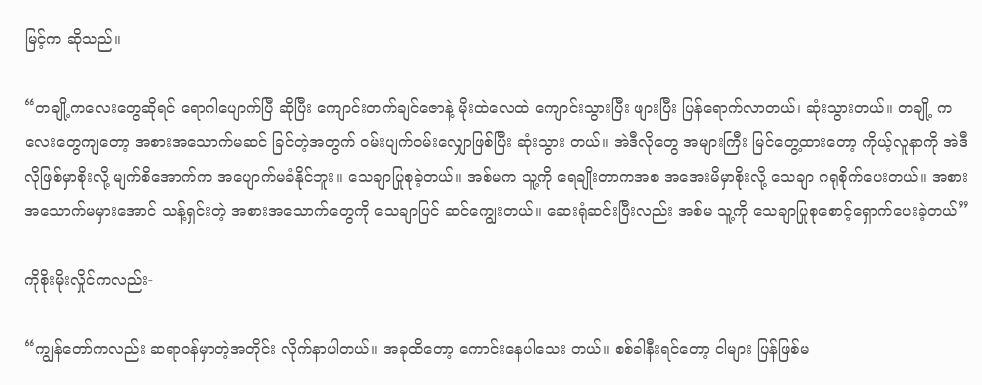မြင့်က ဆိုသည်။

“တချို့ကလေးတွေဆိုရင် ရောဂါပျောက်ပြီ ဆိုပြီး ကျောင်းတက်ချင်ဇောနဲ့ မိုးထဲလေထဲ ကျောင်းသွားပြီး ဖျားပြီး ပြန်ရောက်လာတယ်၊ ဆုံးသွားတယ်။ တချို့ ကလေးတွေကျတော့ အစားအသောက်မဆင် ခြင်တဲ့အတွက် ဝမ်းပျက်ဝမ်းလျှောဖြစ်ပြီး ဆုံးသွား တယ်။ အဲဒီလိုတွေ အများကြီး မြင်တွေ့ထားတော့ ကိုယ့်လူနာကို အဲဒီလိုဖြစ်မှာစိုးလို့ မျက်စိအောက်က အပျောက်မခံနိုင်ဘူး။ သေချာပြုစုခဲ့တယ်။ အစ်မက သူ့ကို ရေချိုးတာကအစ အအေးမိမှာစိုးလို့ သေချာ ဂရုစိုက်ပေးတယ်။ အစားအသောက်မမှားအောင် သန့်ရှင်းတဲ့ အစားအသောက်တွေကို သေချာပြင် ဆင်ကျွေးတယ်။ ဆေးရုံဆင်းပြီးလည်း အစ်မ သူ့ကို သေချာပြုစုစောင့်ရှောက်ပေးခဲ့တယ်”

ကိုစိုးမိုးလှိုင်ကလည်း-

“ကျွန်တော်ကလည်း ဆရာဝန်မှာတဲ့အတိုင်း လိုက်နာပါတယ်။ အခုထိတော့ ကောင်းနေပါသေး တယ်။ စစ်ခါနီးရင်တော့ ငါများ ပြန်ဖြစ်မ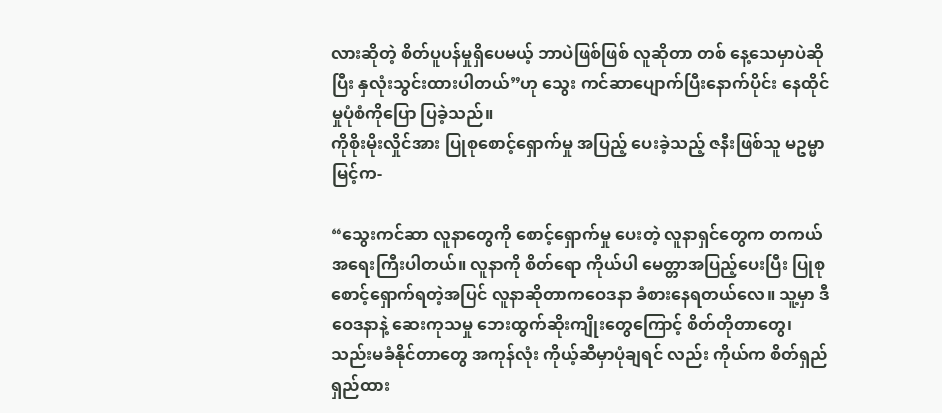လားဆိုတဲ့ စိတ်ပူပန်မှုရှိပေမယ့် ဘာပဲဖြစ်ဖြစ် လူဆိုတာ တစ် နေ့သေမှာပဲဆိုပြီး နှလုံးသွင်းထားပါတယ်”ဟု သွေး ကင်ဆာပျောက်ပြီးနောက်ပိုင်း နေထိုင်မှုပုံစံကိုပြော ပြခဲ့သည်။
ကိုစိုးမိုးလှိုင်အား ပြုစုစောင့်ရှောက်မှု အပြည့် ပေးခဲ့သည့် ဇနီးဖြစ်သူ မဥမ္မာမြင့်က-

“သွေးကင်ဆာ လူနာတွေကို စောင့်ရှောက်မှု ပေးတဲ့ လူနာရှင်တွေက တကယ်အရေးကြီးပါတယ်။ လူနာကို စိတ်ရော ကိုယ်ပါ မေတ္တာအပြည့်ပေးပြီး ပြုစုစောင့်ရှောက်ရတဲ့အပြင် လူနာဆိုတာကဝေဒနာ ခံစားနေရတယ်လေ။ သူ့မှာ ဒီဝေဒနာနဲ့ ဆေးကုသမှု ဘေးထွက်ဆိုးကျိုးတွေကြောင့် စိတ်တိုတာတွေ၊ သည်းမခံနိုင်တာတွေ အကုန်လုံး ကိုယ့်ဆီမှာပုံချရင် လည်း ကိုယ်က စိတ်ရှည်ရှည်ထား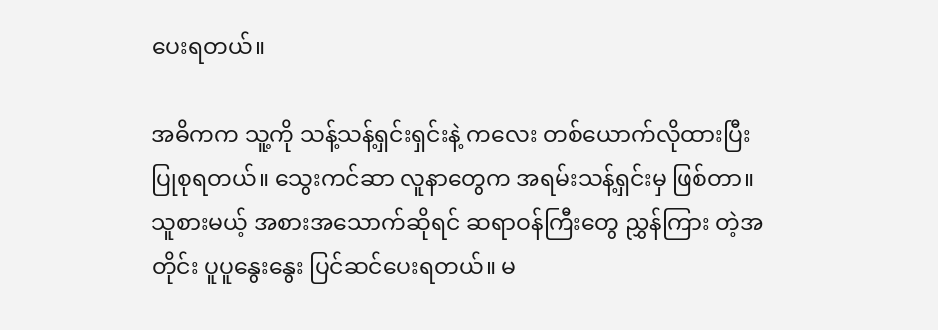ပေးရတယ်။

အဓိကက သူ့ကို သန့်သန့်ရှင်းရှင်းနဲ့ ကလေး တစ်ယောက်လိုထားပြီး ပြုစုရတယ်။ သွေးကင်ဆာ လူနာတွေက အရမ်းသန့်ရှင်းမှ ဖြစ်တာ။ သူစားမယ့် အစားအသောက်ဆိုရင် ဆရာဝန်ကြီးတွေ ညွှန်ကြား တဲ့အတိုင်း ပူပူနွေးနွေး ပြင်ဆင်ပေးရတယ်။ မ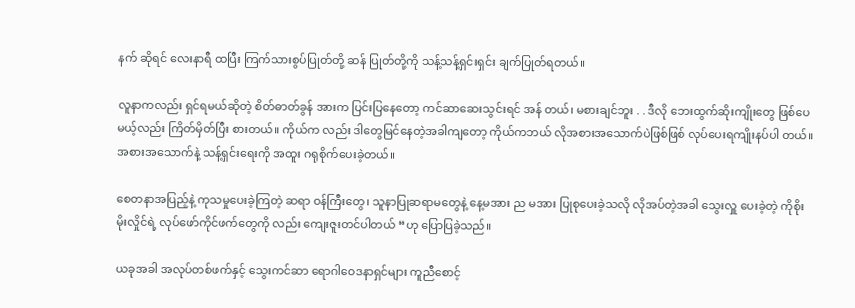နက် ဆိုရင် လေးနာရီ ထပြီး ကြက်သားစွပ်ပြုတ်တို့ ဆန် ပြုတ်တို့ကို သန့်သန့်ရှင်းရှင်း ချက်ပြုတ်ရတယ်။

လူနာကလည်း ရှင်ရမယ်ဆိုတဲ့ စိတ်ဓာတ်ခွန် အားက ပြင်းပြနေတော့ ကင်ဆာဆေးသွင်းရင် အန် တယ်၊ မစားချင်ဘူး . . ဒီလို ဘေးထွက်ဆိုးကျိုးတွေ ဖြစ်ပေမယ့်လည်း ကြိတ်မှိတ်ပြီး စားတယ်။ ကိုယ်က လည်း ဒါတွေမြင်နေတဲ့အခါကျတော့ ကိုယ်ကဘယ် လိုအစားအသောက်ပဲဖြစ်ဖြစ် လုပ်ပေးရကျိုးနပ်ပါ တယ်။ အစားအသောက်နဲ့ သန့်ရှင်းရေးကို အထူး ဂရုစိုက်ပေးခဲ့တယ်။

စေတနာအပြည့်နဲ့ ကုသမှုပေးခဲ့ကြတဲ့ ဆရာ ဝန်ကြီးတွေ၊ သူနာပြုဆရာမတွေနဲ့ နေ့မအား ည မအား ပြုစုပေးခဲ့သလို လိုအပ်တဲ့အခါ သွေးလှူ ပေးခဲ့တဲ့ ကိုစိုးမိုးလှိုင်ရဲ့ လုပ်ဖော်ကိုင်ဖက်တွေကို လည်း ကျေးဇူးတင်ပါတယ် “ဟု ပြောပြခဲ့သည်။

ယခုအခါ အလုပ်တစ်ဖက်နှင့် သွေးကင်ဆာ ရောဂါဝေဒနာရှင်များ ကူညီစောင့်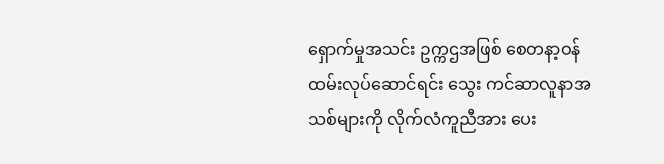ရှောက်မှုအသင်း ဥက္ကဌအဖြစ် စေတနာ့ဝန်ထမ်းလုပ်ဆောင်ရင်း သွေး ကင်ဆာလူနာအသစ်များကို လိုက်လံကူညီအား ပေး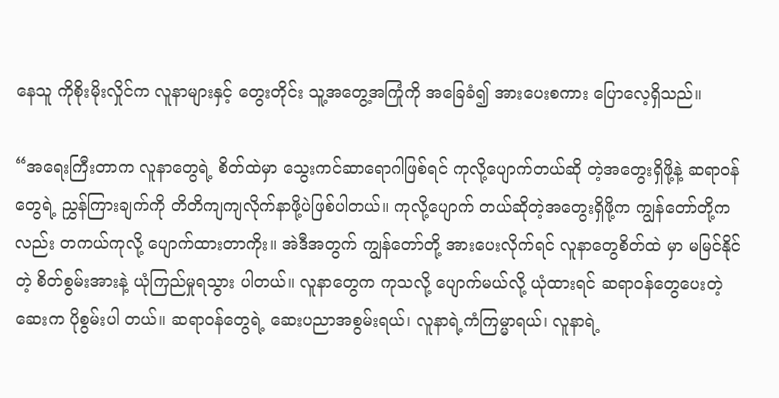နေသူ ကိုစိုးမိုးလှိုင်က လူနာများနှင့် တွေးတိုင်း သူ့အတွေ့အကြုံကို အခြေခံ၍ အားပေးစကား ပြောလေ့ရှိသည်။

“အရေးကြီးတာက လူနာတွေရဲ့ စိတ်ထဲမှာ သွေးကင်ဆာရောဂါဖြစ်ရင် ကုလို့ပျောက်တယ်ဆို တဲ့အတွေးရှိဖို့နဲ့ ဆရာဝန်တွေရဲ့ ညွှန်ကြားချက်ကို တိတိကျကျလိုက်နာဖို့ပဲဖြစ်ပါတယ်။ ကုလို့ပျောက် တယ်ဆိုတဲ့အတွေးရှိဖို့က ကျွန်တော်တို့ကလည်း တကယ်ကုလို့ ပျောက်ထားတာကိုး။ အဲဒီအတွက် ကျွန်တော်တို့ အားပေးလိုက်ရင် လူနာတွေစိတ်ထဲ မှာ မမြင်နိုင်တဲ့ စိတ်စွမ်းအားနဲ့ ယုံကြည်မှုရသွား ပါတယ်။ လူနာတွေက ကုသလို့ ပျောက်မယ်လို့ ယုံထားရင် ဆရာဝန်တွေပေးတဲ့ဆေးက ပိုစွမ်းပါ တယ်။ ဆရာဝန်တွေရဲ့ ဆေးပညာအစွမ်းရယ်၊ လူနာရဲ့ကံကြမ္မာရယ်၊ လူနာရဲ့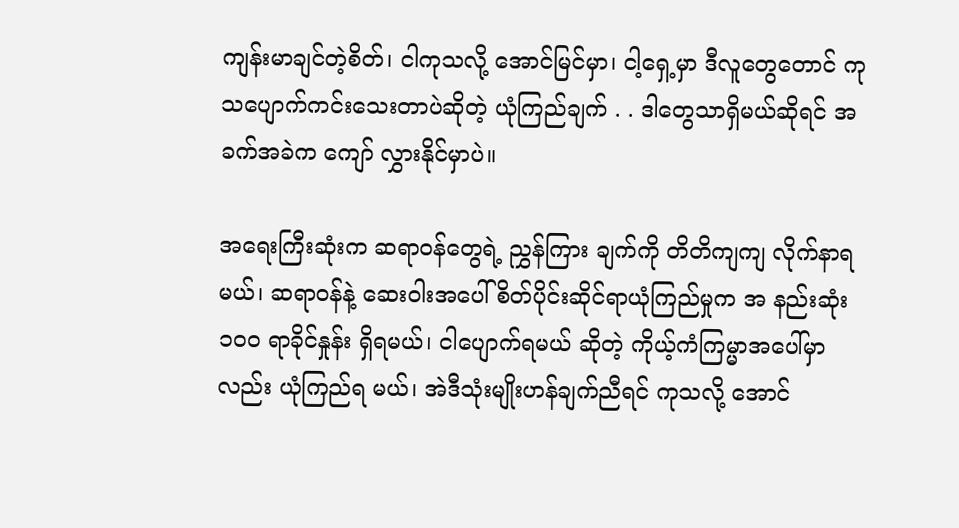ကျန်းမာချင်တဲ့စိတ်၊ ငါကုသလို့ အောင်မြင်မှာ၊ ငါ့ရှေ့မှာ ဒီလူတွေတောင် ကုသပျောက်ကင်းသေးတာပဲဆိုတဲ့ ယုံကြည်ချက် . . ဒါတွေသာရှိမယ်ဆိုရင် အခက်အခဲက ကျော် လွှားနိုင်မှာပဲ။

အရေးကြီးဆုံးက ဆရာဝန်တွေရဲ့ ညွှန်ကြား ချက်ကို တိတိကျကျ လိုက်နာရမယ်၊ ဆရာဝန်နဲ့ ဆေးဝါးအပေါ် စိတ်ပိုင်းဆိုင်ရာယုံကြည်မှုက အ နည်းဆုံး ၁၀ဝ ရာခိုင်နှုန်း ရှိရမယ်၊ ငါပျောက်ရမယ် ဆိုတဲ့ ကိုယ့်ကံကြမ္မာအပေါ်မှာလည်း ယုံကြည်ရ မယ်၊ အဲဒီသုံးမျိုးဟန်ချက်ညီရင် ကုသလို့ အောင်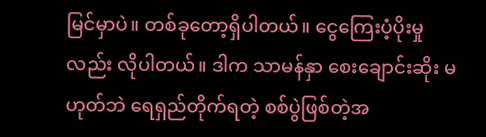မြင်မှာပဲ။ တစ်ခုတော့ရှိပါတယ်။ ငွေကြေးပံ့ပိုးမှု လည်း လိုပါတယ်။ ဒါက သာမန်နှာ စေးချောင်းဆိုး မဟုတ်ဘဲ ရေရှည်တိုက်ရတဲ့ စစ်ပွဲဖြစ်တဲ့အ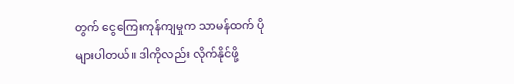တွက် ငွေကြေးကုန်ကျမှုက သာမန်ထက် ပိုများပါတယ်။ ဒါကိုလည်း လိုက်နိုင်ဖို့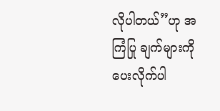လိုပါတယ်”ဟု အကြံပြု ချက်များကို ပေးလိုက်ပါ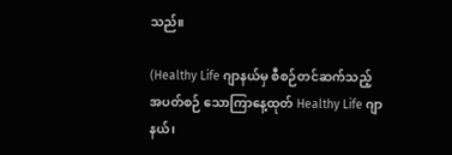သည်။

(Healthy Life ဂျာနယ်မှ စီစဉ်တင်ဆက်သည့် အပတ်စဉ် သောကြာနေ့ထုတ် Healthy Life ဂျာနယ်၊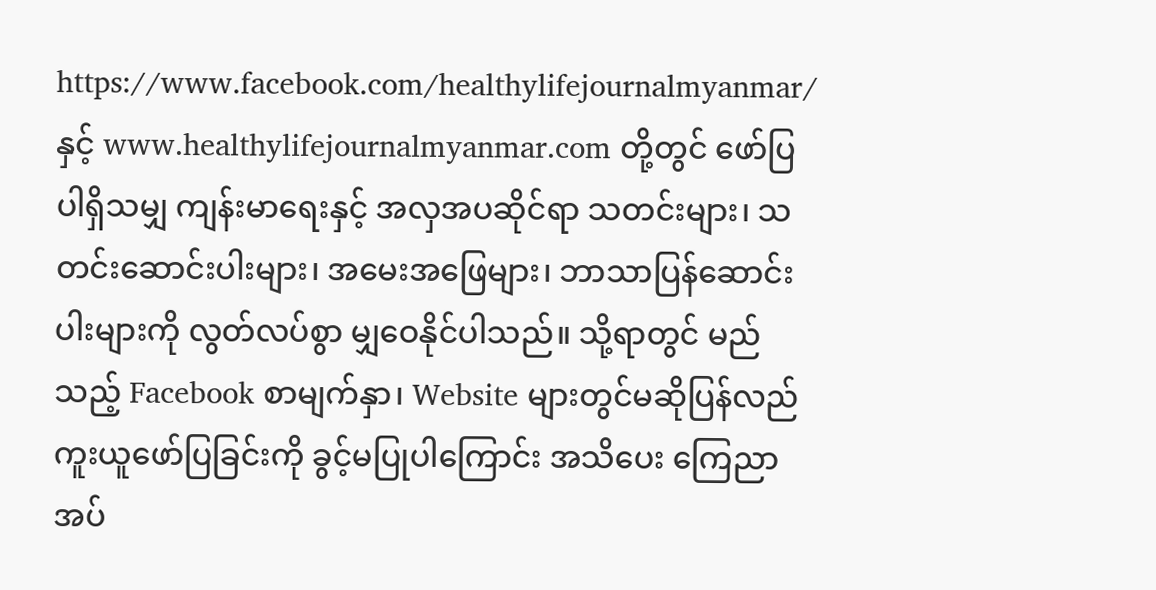https://www.facebook.com/healthylifejournalmyanmar/ နှင့် www.healthylifejournalmyanmar.com တို့တွင် ဖော်ပြပါရှိသမျှ ကျန်းမာရေးနှင့် အလှအပဆိုင်ရာ သတင်းများ၊ သတင်းဆောင်းပါးများ၊ အမေးအဖြေများ၊ ဘာသာပြန်ဆောင်းပါးများကို လွတ်လပ်စွာ မျှဝေနိုင်ပါသည်။ သို့ရာတွင် မည်သည့် Facebook စာမျက်နှာ၊ Website များတွင်မဆိုပြန်လည်ကူးယူဖော်ပြခြင်းကို ခွင့်မပြုပါကြောင်း အသိပေး ကြေညာအပ်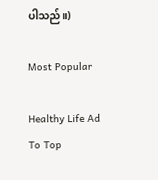ပါသည်။)

Most Popular

Healthy Life Ad
To Top